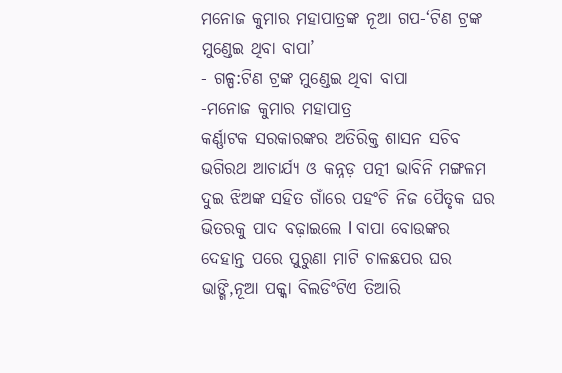ମନୋଜ କୁମାର ମହାପାତ୍ରଙ୍କ ନୂଆ ଗପ-‘ଟିଣ ଟ୍ରଙ୍କ ମୁଣ୍ଡେଇ ଥିବା ବାପା’
- ଗଳ୍ପ:ଟିଣ ଟ୍ରଙ୍କ ମୁଣ୍ଡେଇ ଥିବା ବାପା
-ମନୋଜ କୁମାର ମହାପାତ୍ର
କର୍ଣ୍ଣାଟକ ସରକାରଙ୍କର ଅତିରିକ୍ତ ଶାସନ ସଚିବ ଭଗିରଥ ଆଚାର୍ଯ୍ୟ ଓ କନ୍ନଡ଼ ପତ୍ନୀ ଭାବିନି ମଙ୍ଗଳମ ଦୁଇ ଝିଅଙ୍କ ସହିତ ଗାଁରେ ପହଂଚି ନିଜ ପୈତୃକ ଘର ଭିତରକୁ ପାଦ ବଢ଼ାଇଲେ l ବାପା ବୋଉଙ୍କର ଦେହାନ୍ତ ପରେ ପୁରୁଣା ମାଟି ଚାଳଛପର ଘର ଭାଙ୍ଗି,ନୂଆ ପକ୍କା ବିଲଡିଂଟିଏ ତିଆରି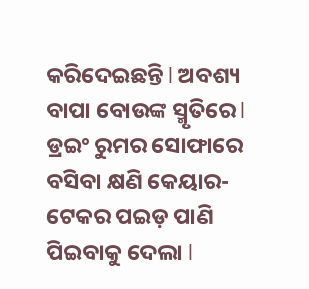କରିଦେଇଛନ୍ତି l ଅବଶ୍ୟ ବାପା ବୋଉଙ୍କ ସ୍ମୃତିରେ l ଡ୍ରଇଂ ରୁମର ସୋଫାରେ ବସିବା କ୍ଷଣି କେୟାର-ଟେକର ପଇଡ଼ ପାଣି ପିଇବାକୁ ଦେଲା l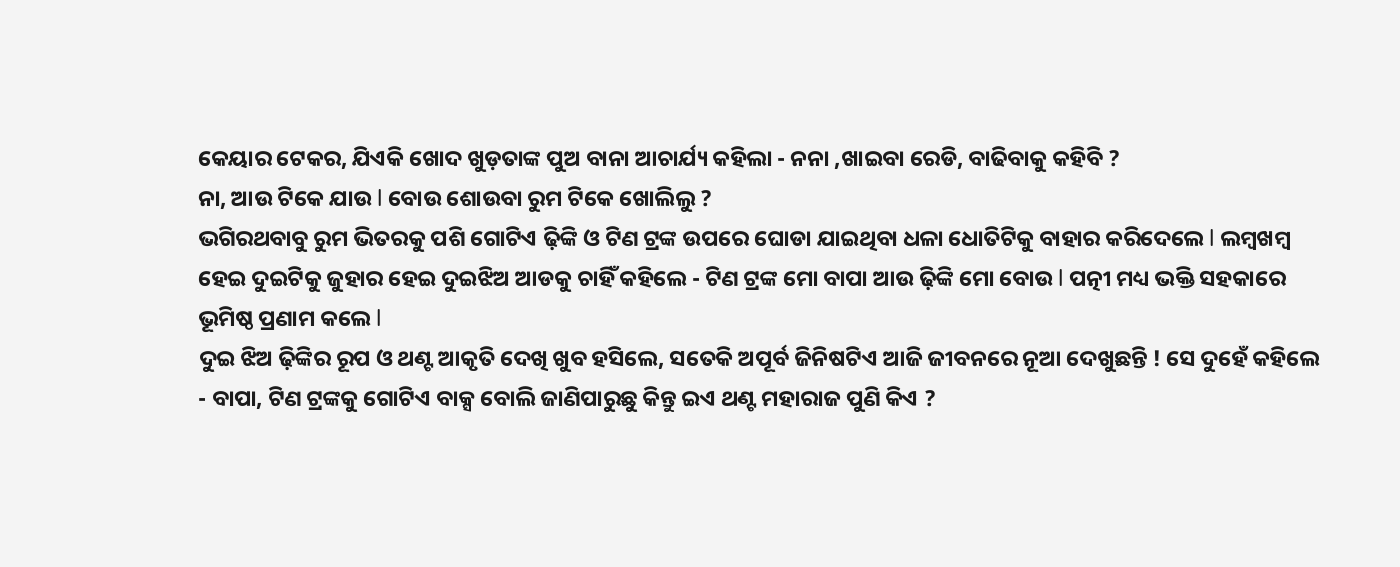କେୟାର ଟେକର, ଯିଏକି ଖୋଦ ଖୁଡ଼ତାଙ୍କ ପୁଅ ବାନା ଆଚାର୍ଯ୍ୟ କହିଲା - ନନା ,ଖାଇବା ରେଡି, ବାଢିବାକୁ କହିବି ?
ନା, ଆଉ ଟିକେ ଯାଉ l ବୋଉ ଶୋଉବା ରୁମ ଟିକେ ଖୋଲିଲୁ ?
ଭଗିରଥବାବୁ ରୁମ ଭିତରକୁ ପଶି ଗୋଟିଏ ଢ଼ିଙ୍କି ଓ ଟିଣ ଟ୍ରଙ୍କ ଉପରେ ଘୋଡା ଯାଇଥିବା ଧଳା ଧୋତିଟିକୁ ବାହାର କରିଦେଲେ l ଲମ୍ବଖମ୍ବ ହେଇ ଦୁଇଟିକୁ ଜୁହାର ହେଇ ଦୁଇଝିଅ ଆଡକୁ ଚାହିଁ କହିଲେ - ଟିଣ ଟ୍ରଙ୍କ ମୋ ବାପା ଆଉ ଢ଼ିଙ୍କି ମୋ ବୋଉ l ପତ୍ନୀ ମଧ୍ୟ ଭକ୍ତି ସହକାରେ ଭୂମିଷ୍ଠ ପ୍ରଣାମ କଲେ l
ଦୁଇ ଝିଅ ଢ଼ିଙ୍କିର ରୂପ ଓ ଥଣ୍ଟ ଆକୃତି ଦେଖି ଖୁବ ହସିଲେ, ସତେକି ଅପୂର୍ବ ଜିନିଷଟିଏ ଆଜି ଜୀବନରେ ନୂଆ ଦେଖୁଛନ୍ତି ! ସେ ଦୁହେଁ କହିଲେ - ବାପା, ଟିଣ ଟ୍ରଙ୍କକୁ ଗୋଟିଏ ବାକ୍ସ ବୋଲି ଜାଣିପାରୁଛୁ କିନ୍ତୁ ଇଏ ଥଣ୍ଟ ମହାରାଜ ପୁଣି କିଏ ?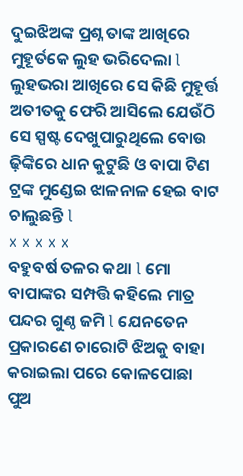ଦୁଇଝିଅଙ୍କ ପ୍ରଶ୍ନ ତାଙ୍କ ଆଖିରେ ମୁହୂର୍ତକେ ଲୁହ ଭରିଦେଲା l ଲୁହଭରା ଆଖିରେ ସେ କିଛି ମୁହୂର୍ତ୍ତ ଅତୀତକୁ ଫେରି ଆସିଲେ ଯେଉଁଠି ସେ ସ୍ପଷ୍ଟ ଦେଖୁପାରୁଥିଲେ ବୋଉ ଢ଼ିଙ୍କିରେ ଧାନ କୁଟୁଛି ଓ ବାପା ଟିଣ ଟ୍ରଙ୍କ ମୁଣ୍ଡେଇ ଝାଳନାଳ ହେଇ ବାଟ ଚାଲୁଛନ୍ତି l
x x x x x
ବହୁବର୍ଷ ତଳର କଥା l ମୋ ବାପାଙ୍କର ସମ୍ପତ୍ତି କହିଲେ ମାତ୍ର ପନ୍ଦର ଗୁଣ୍ଠ ଜମି l ଯେନତେନ ପ୍ରକାରଣେ ଚାରୋଟି ଝିଅକୁ ବାହା କରାଇଲା ପରେ କୋଳପୋଛା ପୁଅ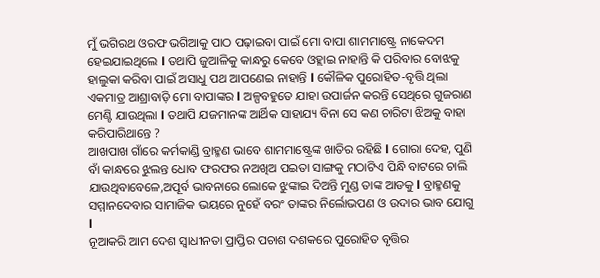ମୁଁ ଭଗିରଥ ଓରଫ ଭଗିଆକୁ ପାଠ ପଢ଼ାଇବା ପାଇଁ ମୋ ବାପା ଶାମମାଷ୍ଟ୍ରେ ନାକେଦମ ହେଇଯାଇଥିଲେ l ତଥାପି ଜୁଆଳିକୁ କାନ୍ଧରୁ କେବେ ଓହ୍ଲାଇ ନାହାନ୍ତି କି ପରିବାର ବୋଝକୁ ହାଲୁକା କରିବା ପାଇଁ ଅସାଧୁ ପଥ ଆପଣେଇ ନାହାନ୍ତି l କୌଳିକ ପୁରୋହିତ-ବୃତ୍ତି ଥିଲା ଏକମାତ୍ର ଆଶ୍ରାବାଡ଼ି ମୋ ବାପାଙ୍କର l ଅଳ୍ପବହୁତେ ଯାହା ଉପାର୍ଜନ କରନ୍ତି ସେଥିରେ ଗୁଜରାଣ ମେଣ୍ଟି ଯାଉଥିଲା l ତଥାପି ଯଜମାନଙ୍କ ଆର୍ଥିକ ସାହାଯ୍ୟ ବିନା ସେ କଣ ଚାରିଟା ଝିଅକୁ ବାହା କରିପାରିଥାନ୍ତେ ?
ଆଖପାଖ ଗାଁରେ କର୍ମକାଣ୍ଡି ବ୍ରାହ୍ମଣ ଭାବେ ଶାମମାଷ୍ଟ୍ରେଙ୍କ ଖାତିର ରହିଛି l ଗୋରା ଦେହ, ପୁଣି ବାଁ କାନ୍ଧରେ ଝୁଲନ୍ତ ଧୋବ ଫରଫର ନଅଖିଅ ପଇତା ସାଙ୍ଗକୁ ମଠାଟିଏ ପିନ୍ଧି ବାଟରେ ଚାଲି ଯାଉଥିବାବେଳେ,ଅପୂର୍ବ ଭାବନାରେ ଲୋକେ ଝୁଙ୍କାଇ ଦିଅନ୍ତି ମୁଣ୍ଡ ତାଙ୍କ ଆଡକୁ l ବ୍ରାହ୍ମଣକୁ ସମ୍ମାନଦେବାର ସାମାଜିକ ଭୟରେ ନୁହେଁ ବରଂ ତାଙ୍କର ନିର୍ଲୋଭପଣ ଓ ଉଦାର ଭାବ ଯୋଗୁ l
ନୂଆକରି ଆମ ଦେଶ ସ୍ୱାଧୀନତା ପ୍ରାପ୍ତିର ପଚାଶ ଦଶକରେ ପୁରୋହିତ ବୃତ୍ତିର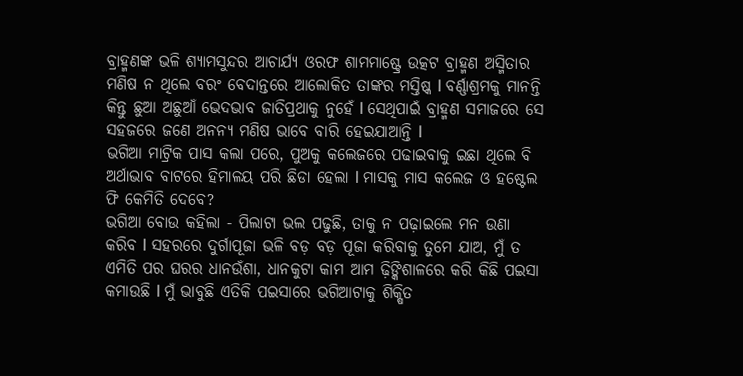ବ୍ରାହ୍ମଣଙ୍କ ଭଳି ଶ୍ୟାମସୁନ୍ଦର ଆଚାର୍ଯ୍ୟ ଓରଫ ଶାମମାଷ୍ଟ୍ରେ ଉତ୍କଟ ବ୍ରାହ୍ମଣ ଅସ୍ମିତାର ମଣିଷ ନ ଥିଲେ ବରଂ ବେଦାନ୍ତରେ ଆଲୋକିତ ତାଙ୍କର ମସ୍ତିଷ୍କ l ବର୍ଣ୍ଣାଶ୍ରମକୁ ମାନନ୍ତି କିନ୍ତୁ ଛୁଆ ଅଛୁଆଁ ଭେଦଭାବ ଜାତିପ୍ରଥାକୁ ନୁହେଁ l ସେଥିପାଇଁ ବ୍ରାହ୍ମଣ ସମାଜରେ ସେ ସହଜରେ ଜଣେ ଅନନ୍ୟ ମଣିଷ ଭାବେ ବାରି ହେଇଯାଆନ୍ତି l
ଭଗିଆ ମାଟ୍ରିକ ପାସ କଲା ପରେ, ପୁଅକୁ କଲେଜରେ ପଢାଇବାକୁ ଇଛା ଥିଲେ ବି ଅର୍ଥାଭାବ ବାଟରେ ହିମାଳୟ ପରି ଛିଡା ହେଲା l ମାସକୁ ମାସ କଲେଜ ଓ ହଷ୍ଟେଲ ଫି କେମିତି ଦେବେ?
ଭଗିଆ ବୋଉ କହିଲା - ପିଲାଟା ଭଲ ପଢୁଛି, ତାକୁ ନ ପଢ଼ାଇଲେ ମନ ଉଣା କରିବ l ସହରରେ ଦୁର୍ଗାପୂଜା ଭଳି ବଡ଼ ବଡ଼ ପୂଜା କରିବାକୁ ତୁମେ ଯାଅ, ମୁଁ ତ ଏମିତି ପର ଘରର ଧାନଉଁଶା, ଧାନକୁଟା କାମ ଆମ ଢ଼ିଙ୍କିଶାଳରେ କରି କିଛି ପଇସା କମାଉଛି l ମୁଁ ଭାବୁଛି ଏତିକି ପଇସାରେ ଭଗିଆଟାକୁ ଶିକ୍ଷିତ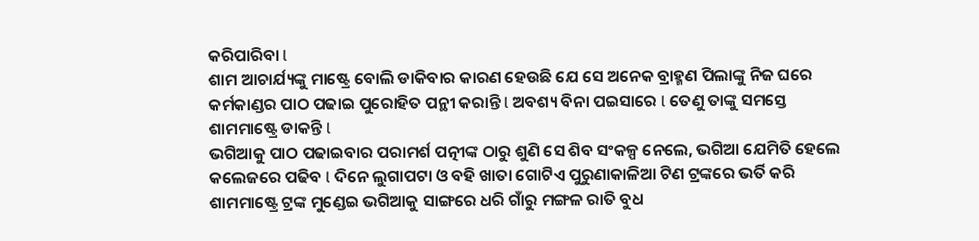କରିପାରିବା l
ଶାମ ଆଚାର୍ଯ୍ୟଙ୍କୁ ମାଷ୍ଟ୍ରେ ବୋଲି ଡାକିବାର କାରଣ ହେଉଛି ଯେ ସେ ଅନେକ ବ୍ରାହ୍ମଣ ପିଲାଙ୍କୁ ନିଜ ଘରେ କର୍ମକାଣ୍ଡର ପାଠ ପଢାଇ ପୁରୋହିତ ପନ୍ଥୀ କରାନ୍ତି l ଅବଶ୍ୟ ବିନା ପଇସାରେ l ତେଣୁ ତାଙ୍କୁ ସମସ୍ତେ ଶାମମାଷ୍ଟ୍ରେ ଡାକନ୍ତି l
ଭଗିଆକୁ ପାଠ ପଢାଇବାର ପରାମର୍ଶ ପତ୍ନୀଙ୍କ ଠାରୁ ଶୁଣି ସେ ଶିବ ସଂକଳ୍ପ ନେଲେ, ଭଗିଆ ଯେମିତି ହେଲେ କଲେଜରେ ପଢିବ l ଦିନେ ଲୁଗାପଟା ଓ ବହି ଖାତା ଗୋଟିଏ ପୁରୁଣାକାଳିଆ ଟିଣ ଟ୍ରଙ୍କରେ ଭର୍ତି କରି ଶାମମାଷ୍ଟ୍ରେ ଟ୍ରଙ୍କ ମୁଣ୍ଡେଇ ଭଗିଆକୁ ସାଙ୍ଗରେ ଧରି ଗାଁରୁ ମଙ୍ଗଳ ରାତି ବୁଧ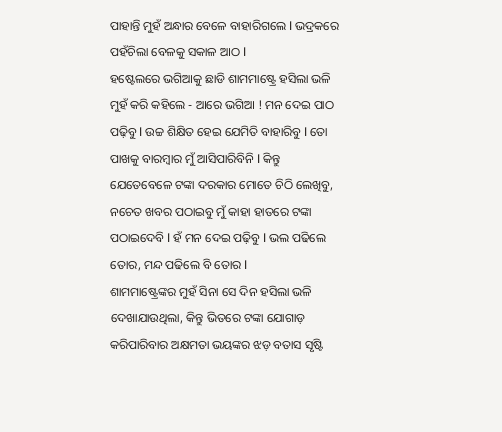ପାହାନ୍ତି ମୁହଁ ଅନ୍ଧାର ବେଳେ ବାହାରିଗଲେ l ଭଦ୍ରକରେ ପହଁଚିଲା ବେଳକୁ ସକାଳ ଆଠ l
ହଷ୍ଟେଲରେ ଭଗିଆକୁ ଛାଡି ଶାମମାଷ୍ଟ୍ରେ ହସିଲା ଭଳି ମୁହଁ କରି କହିଲେ - ଆରେ ଭଗିଆ ! ମନ ଦେଇ ପାଠ ପଢ଼ିବୁ l ଉଚ୍ଚ ଶିକ୍ଷିତ ହେଇ ଯେମିତି ବାହାରିବୁ l ତୋ ପାଖକୁ ବାରମ୍ବାର ମୁଁ ଆସିପାରିବିନି l କିନ୍ତୁ ଯେତେବେଳେ ଟଙ୍କା ଦରକାର ମୋତେ ଚିଠି ଲେଖିବୁ, ନଚେତ ଖବର ପଠାଇବୁ ମୁଁ କାହା ହାତରେ ଟଙ୍କା ପଠାଇଦେବି l ହଁ ମନ ଦେଇ ପଢ଼ିବୁ l ଭଲ ପଢିଲେ ତୋର, ମନ୍ଦ ପଢିଲେ ବି ତୋର l
ଶାମମାଷ୍ଟ୍ରେଙ୍କର ମୁହଁ ସିନା ସେ ଦିନ ହସିଲା ଭଳି ଦେଖାଯାଉଥିଲା, କିନ୍ତୁ ଭିତରେ ଟଙ୍କା ଯୋଗାଡ଼ କରିପାରିବାର ଅକ୍ଷମତା ଭୟଙ୍କର ଝଡ଼ ବତାସ ସୃଷ୍ଟି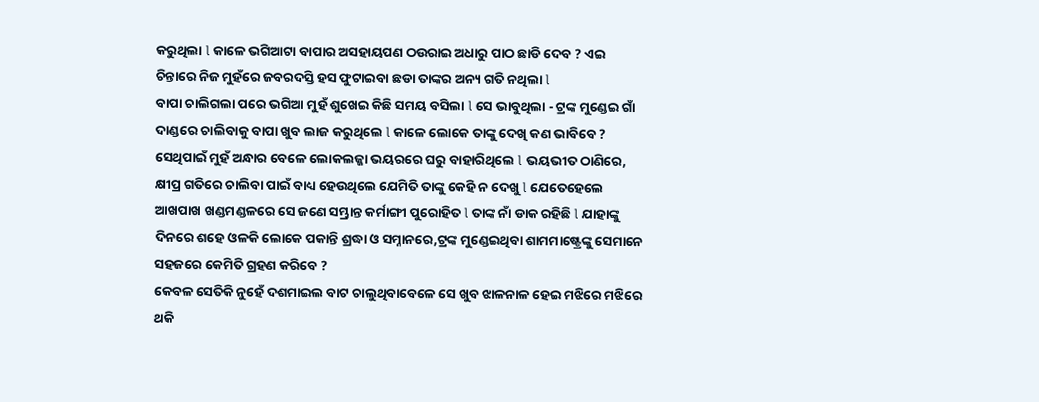କରୁଥିଲା l କାଳେ ଭଗିଆଟା ବାପାର ଅସହାୟପଣ ଠଉରାଇ ଅଧାରୁ ପାଠ ଛାଡି ଦେବ ? ଏଇ ଚିନ୍ତାରେ ନିଜ ମୁହଁରେ ଜବରଦସ୍ତି ହସ ଫୁଟାଇବା ଛଡା ତାଙ୍କର ଅନ୍ୟ ଗତି ନଥିଲା l
ବାପା ଚାଲିଗଲା ପରେ ଭଗିଆ ମୁହଁ ଶୁଖେଇ କିଛି ସମୟ ବସିଲା l ସେ ଭାବୁଥିଲା - ଟ୍ରଙ୍କ ମୁଣ୍ଡେଇ ଗାଁ ଦାଣ୍ଡରେ ଚାଲିବାକୁ ବାପା ଖୁବ ଲାଜ କରୁଥିଲେ l କାଳେ ଲୋକେ ତାଙ୍କୁ ଦେଖି କଣ ଭାବିବେ ? ସେଥିପାଇଁ ମୁହଁ ଅନ୍ଧାର ବେଳେ ଲୋକଲଜ୍ଜା ଭୟରରେ ଘରୁ ବାହାରିଥିଲେ l ଭୟଭୀତ ଠାଣିରେ, କ୍ଷୀପ୍ର ଗତିରେ ଚାଲିବା ପାଇଁ ବାଧ୍ୟ ହେଉଥିଲେ ଯେମିତି ତାଙ୍କୁ କେହି ନ ଦେଖୁ l ଯେତେହେଲେ ଆଖପାଖ ଖଣ୍ଡମଣ୍ଡଳରେ ସେ ଜଣେ ସମ୍ଭ୍ରାନ୍ତ କର୍ମାଙ୍ଗୀ ପୁରୋହିତ l ତାଙ୍କ ନାଁ ଡାକ ରହିଛି l ଯାହାଙ୍କୁ ଦିନରେ ଶହେ ଓଳକି ଲୋକେ ପକାନ୍ତି ଶ୍ରଦ୍ଧା ଓ ସମ୍ନାନରେ,ଟ୍ରଙ୍କ ମୁଣ୍ଡେଇଥିବା ଶାମମାଷ୍ଟ୍ରେଙ୍କୁ ସେମାନେ ସହଜରେ କେମିତି ଗ୍ରହଣ କରିବେ ?
କେବଳ ସେତିକି ନୁହେଁ ଦଶମାଇଲ ବାଟ ଚାଲୁଥିବାବେଳେ ସେ ଖୁବ ଝାଳନାଳ ହେଇ ମଝିରେ ମଝିରେ ଥକି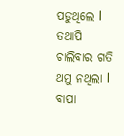ପଡୁଥିଲେ l ତଥାପି ଚାଲିବାର ଗତି ଥମୁ ନଥିଲା l
ବାପା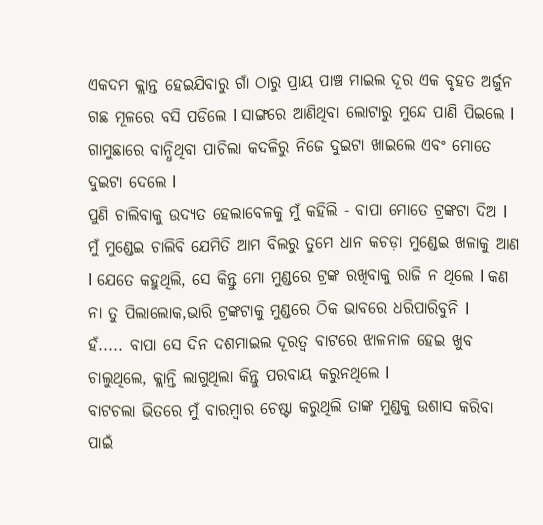ଏକଦମ କ୍ଲାନ୍ତ ହେଇଯିବାରୁ ଗାଁ ଠାରୁ ପ୍ରାୟ ପାଞ୍ଚ ମାଇଲ ଦୂର ଏକ ବୃହତ ଅର୍ଜୁନ ଗଛ ମୂଳରେ ବସି ପଡିଲେ l ସାଙ୍ଗରେ ଆଣିଥିବା ଲୋଟାରୁ ମୁନ୍ଦେ ପାଣି ପିଇଲେ l ଗାମୁଛାରେ ବାନ୍ଧିଥିବା ପାଚିଲା କଦଳିରୁ ନିଜେ ଦୁଇଟା ଖାଇଲେ ଏବଂ ମୋତେ ଦୁଇଟା ଦେଲେ l
ପୁଣି ଚାଲିବାକୁ ଉଦ୍ୟତ ହେଲାବେଳକୁ ମୁଁ କହିଲି - ବାପା ମୋତେ ଟ୍ରଙ୍କଟା ଦିଅ l ମୁଁ ମୁଣ୍ଡେଇ ଚାଲିବି ଯେମିତି ଆମ ବିଲରୁ ତୁମେ ଧାନ କଚଡ଼ା ମୁଣ୍ଡେଇ ଖଳାକୁ ଆଣ l ଯେତେ କହୁଥିଲି, ସେ କିନ୍ତୁ ମୋ ମୁଣ୍ଡରେ ଟ୍ରଙ୍କ ରଖିବାକୁ ରାଜି ନ ଥିଲେ l କଣ ନା ତୁ ପିଲାଲୋକ,ଭାରି ଟ୍ରଙ୍କଟାକୁ ମୁଣ୍ଡରେ ଠିକ ଭାବରେ ଧରିପାରିବୁନି l
ହଁ..... ବାପା ସେ ଦିନ ଦଶମାଇଲ ଦୂରତ୍ୱ ବାଟରେ ଝାଳନାଳ ହେଇ ଖୁବ ଚାଲୁଥିଲେ, କ୍ଲାନ୍ତି ଲାଗୁଥିଲା କିନ୍ତୁ ପରବାୟ କରୁନଥିଲେ l
ବାଟଚଲା ଭିତରେ ମୁଁ ବାରମ୍ବାର ଚେଷ୍ଟା କରୁଥିଲି ତାଙ୍କ ମୁଣ୍ଡକୁ ଉଶାସ କରିବା ପାଇଁ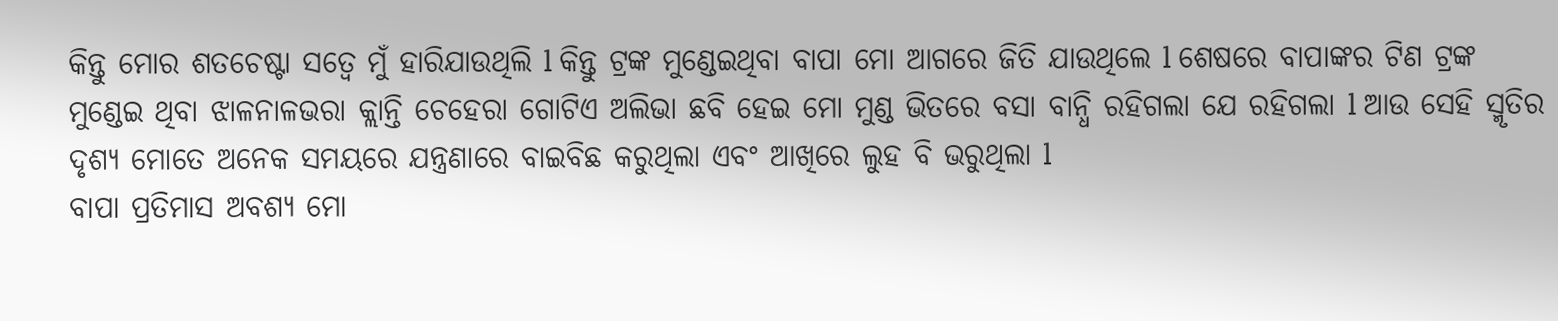କିନ୍ତୁ ମୋର ଶତଚେଷ୍ଟା ସତ୍ୱେ ମୁଁ ହାରିଯାଉଥିଲି l କିନ୍ତୁ ଟ୍ରଙ୍କ ମୁଣ୍ଡେଇଥିବା ବାପା ମୋ ଆଗରେ ଜିତି ଯାଉଥିଲେ l ଶେଷରେ ବାପାଙ୍କର ଟିଣ ଟ୍ରଙ୍କ ମୁଣ୍ଡେଇ ଥିବା ଝାଳନାଳଭରା କ୍ଲାନ୍ତି ଚେହେରା ଗୋଟିଏ ଅଲିଭା ଛବି ହେଇ ମୋ ମୁଣ୍ଡ ଭିତରେ ବସା ବାନ୍ଧି ରହିଗଲା ଯେ ରହିଗଲା l ଆଉ ସେହି ସ୍ମୃତିର ଦୃଶ୍ୟ ମୋତେ ଅନେକ ସମୟରେ ଯନ୍ତ୍ରଣାରେ ବାଇବିଛ କରୁଥିଲା ଏବଂ ଆଖିରେ ଲୁହ ବି ଭରୁଥିଲା l
ବାପା ପ୍ରତିମାସ ଅବଶ୍ୟ ମୋ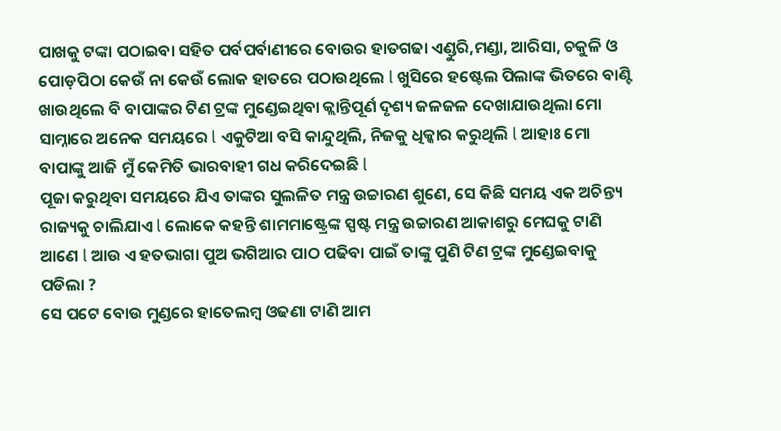ପାଖକୁ ଟଙ୍କା ପଠାଇବା ସହିତ ପର୍ବପର୍ବାଣୀରେ ବୋଉର ହାତଗଢା ଏଣ୍ଡୁରି,ମଣ୍ଡା, ଆରିସା, ଚକୁଳି ଓ ପୋଡ଼ପିଠା କେଉଁ ନା କେଉଁ ଲୋକ ହାତରେ ପଠାଉଥିଲେ l ଖୁସିରେ ହଷ୍ଟେଲ ପିଲାଙ୍କ ଭିତରେ ବାଣ୍ଟି ଖାଉଥିଲେ ବି ବାପାଙ୍କର ଟିଣ ଟ୍ରଙ୍କ ମୁଣ୍ଡେଇଥିବା କ୍ଲାନ୍ତିପୂର୍ଣ ଦୃଶ୍ୟ ଜଳଜଳ ଦେଖାଯାଉଥିଲା ମୋ ସାମ୍ନାରେ ଅନେକ ସମୟରେ l ଏକୁଟିଆ ବସି କାନ୍ଦୁଥିଲି, ନିଜକୁ ଧିକ୍କାର କରୁଥିଲି l ଆହାଃ ମୋ ବାପାଙ୍କୁ ଆଜି ମୁଁ କେମିତି ଭାରବାହୀ ଗଧ କରିଦେଇଛି l
ପୂଜା କରୁଥିବା ସମୟରେ ଯିଏ ତାଙ୍କର ସୁଲଳିତ ମନ୍ତ୍ର ଉଚ୍ଚାରଣ ଶୁଣେ, ସେ କିଛି ସମୟ ଏକ ଅଚିନ୍ତ୍ୟ ରାଜ୍ୟକୁ ଚାଲିଯାଏ l ଲୋକେ କହନ୍ତି ଶାମମାଷ୍ଟ୍ରେଙ୍କ ସ୍ପଷ୍ଟ ମନ୍ତ୍ର ଉଚ୍ଚାରଣ ଆକାଶରୁ ମେଘକୁ ଟାଣି ଆଣେ l ଆଉ ଏ ହତଭାଗା ପୁଅ ଭଗିଆର ପାଠ ପଢିବା ପାଇଁ ତାଙ୍କୁ ପୁଣି ଟିଣ ଟ୍ରଙ୍କ ମୁଣ୍ଡେଇବାକୁ ପଡିଲା ?
ସେ ପଟେ ବୋଉ ମୁଣ୍ଡରେ ହାତେଲମ୍ବ ଓଢଣା ଟାଣି ଆମ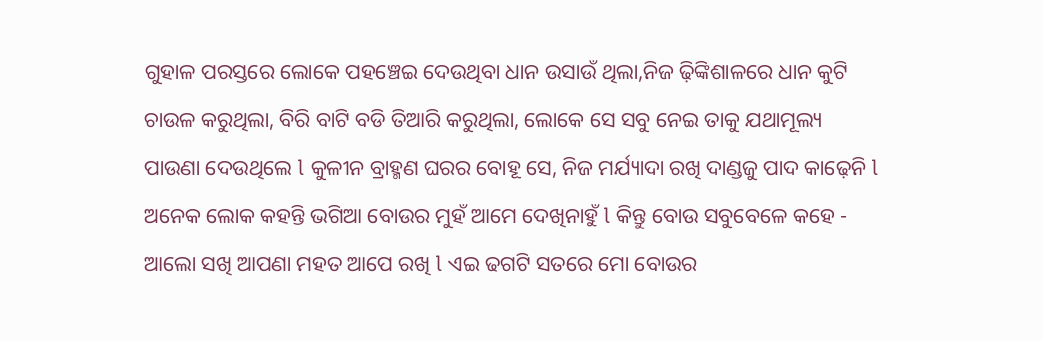ଗୁହାଳ ପରସ୍ତରେ ଲୋକେ ପହଞ୍ଚେଇ ଦେଉଥିବା ଧାନ ଉସାଉଁ ଥିଲା,ନିଜ ଢ଼ିଙ୍କିଶାଳରେ ଧାନ କୁଟି ଚାଉଳ କରୁଥିଲା, ବିରି ବାଟି ବଡି ତିଆରି କରୁଥିଲା, ଲୋକେ ସେ ସବୁ ନେଇ ତାକୁ ଯଥାମୂଲ୍ୟ ପାଉଣା ଦେଉଥିଲେ l କୁଳୀନ ବ୍ରାହ୍ମଣ ଘରର ବୋହୂ ସେ, ନିଜ ମର୍ଯ୍ୟାଦା ରଖି ଦାଣ୍ଡଜୁ ପାଦ କାଢ଼େନି l ଅନେକ ଲୋକ କହନ୍ତି ଭଗିଆ ବୋଉର ମୁହଁ ଆମେ ଦେଖିନାହୁଁ l କିନ୍ତୁ ବୋଉ ସବୁବେଳେ କହେ - ଆଲୋ ସଖି ଆପଣା ମହତ ଆପେ ରଖି l ଏଇ ଢଗଟି ସତରେ ମୋ ବୋଉର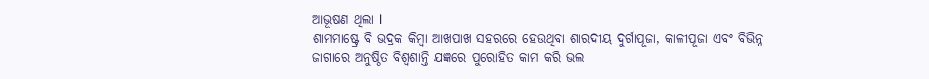ଆଭୂଷଣ ଥିଲା l
ଶାମମାଷ୍ଟ୍ରେ ବି ଭଦ୍ରକ କିମ୍ବା ଆଖପାଖ ସହରରେ ହେଉଥିବା ଶାରଦୀୟ ଦୁର୍ଗାପୂଜା, କାଳୀପୂଜା ଏବଂ ବିଭିନ୍ନ ଜାଗାରେ ଅନୁଷ୍ଠିତ ବିଶ୍ଵଶାନ୍ତି ଯଜ୍ଞରେ ପୁରୋହିତ କାମ କରି ଭଲ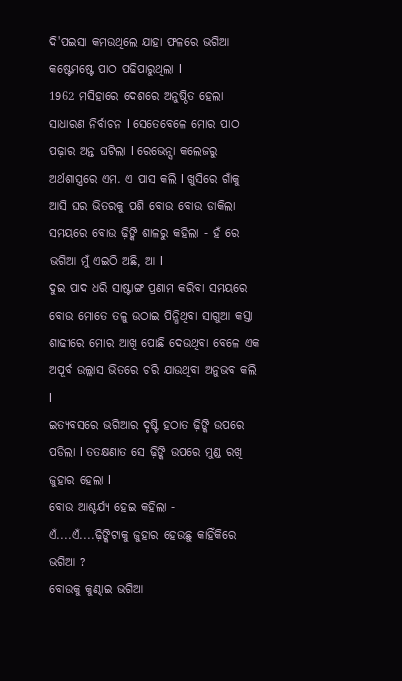ଦି'ପଇସା କମଉଥିଲେ ଯାହା ଫଳରେ ଭଗିଆ କଷ୍ଟେମଷ୍ଟେ ପାଠ ପଢିପାରୁଥିଲା l
1962 ମସିହାରେ ଦେଶରେ ଅନୁଷ୍ଠିତ ହେଲା ସାଧାରଣ ନିର୍ବାଚନ l ସେତେବେଳେ ମୋର ପାଠ ପଢ଼ାର ଅନ୍ତ ଘଟିଲା l ରେଭେନ୍ସା କଲେଜରୁ ଅର୍ଥଶାସ୍ତ୍ରରେ ଏମ. ଏ ପାସ କଲି l ଖୁସିରେ ଗାଁକୁ ଆସି ଘର ଭିତରକୁ ପଶି ବୋଉ ବୋଉ ଡାକିଲା ସମୟରେ ବୋଉ ଢ଼ିଙ୍କି ଶାଳରୁ କହିଲା - ହଁ ରେ ଭଗିଆ ମୁଁ ଏଇଠି ଅଛି, ଆ l
ଦୁଇ ପାଦ ଧରି ସାଷ୍ଟାଙ୍ଗ ପ୍ରଣାମ କରିବା ସମୟରେ ବୋଉ ମୋତେ ତଳୁ ଉଠାଇ ପିନ୍ଧିଥିବା ସାଗୁଆ କସ୍ତା ଶାଢୀରେ ମୋର ଆଖି ପୋଛି ଦେଉଥିବା ବେଳେ ଏକ ଅପୂର୍ବ ଉଲ୍ଲାସ ଭିତରେ ଚରି ଯାଉଥିବା ଅନୁଭବ କଲି l
ଇତ୍ୟବସରେ ଭଗିଆର ଦୃଷ୍ଟି ହଠାତ ଢ଼ିଙ୍କି ଉପରେ ପଡିଲା l ତତକ୍ଷଣାତ ସେ ଢ଼ିଙ୍କି ଉପରେ ମୁଣ୍ଡ ରଖି ଜୁହାର ହେଲା l
ବୋଉ ଆଶ୍ଚର୍ଯ୍ୟ ହେଇ କହିଲା - ଏଁ....ଏଁ....ଢ଼ିଙ୍କିଟାକୁ ଜୁହାର ହେଉଛୁ କାହିଁକିରେ ଭଗିଆ ?
ବୋଉକୁ କୁଣ୍ଢାଇ ଭଗିଆ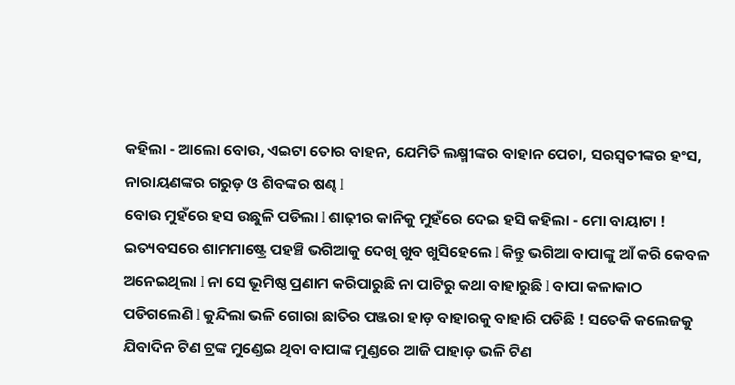କହିଲା - ଆଲୋ ବୋଉ, ଏଇଟା ତୋର ବାହନ, ଯେମିତି ଲକ୍ଷ୍ମୀଙ୍କର ବାହାନ ପେଚା, ସରସ୍ୱତୀଙ୍କର ହଂସ, ନାରାୟଣଙ୍କର ଗରୁଡ଼ ଓ ଶିବଙ୍କର ଷଣ୍ଢ l
ବୋଉ ମୁହଁରେ ହସ ଉଛୁଳି ପଡିଲା l ଶାଢ଼ୀର କାନିକୁ ମୁହଁରେ ଦେଇ ହସି କହିଲା - ମୋ ବାୟାଟା !
ଇତ୍ୟବସରେ ଶାମମାଷ୍ଟ୍ରେ ପହଞ୍ଚି ଭଗିଆକୁ ଦେଖି ଖୁବ ଖୁସିହେଲେ l କିନ୍ତୁ ଭଗିଆ ବାପାଙ୍କୁ ଆଁ କରି କେବଳ ଅନେଇଥିଲା l ନା ସେ ଭୂମିଷ୍ଠ ପ୍ରଣାମ କରିପାରୁଛି ନା ପାଟିରୁ କଥା ବାହାରୁଛି l ବାପା କଳାକାଠ ପଡିଗଲେଣି l କୁନ୍ଦିଲା ଭଳି ଗୋରା ଛାତିର ପଞ୍ଜରା ହାଡ଼ ବାହାରକୁ ବାହାରି ପଡିଛି ! ସତେକି କଲେଜକୁ ଯିବାଦିନ ଟିଣ ଟ୍ରଙ୍କ ମୁଣ୍ଡେଇ ଥିବା ବାପାଙ୍କ ମୁଣ୍ଡରେ ଆଜି ପାହାଡ଼ ଭଳି ଟିଣ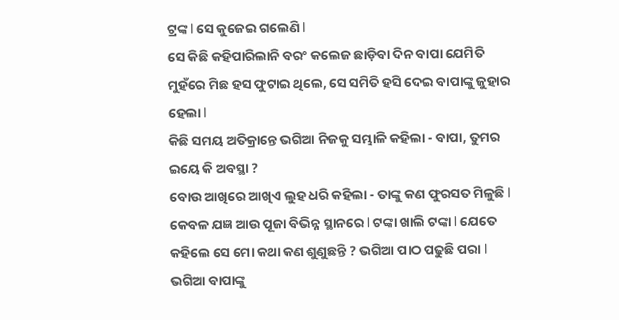ଟ୍ରଙ୍କ l ସେ କୁଜେଇ ଗଲେଣି l
ସେ କିଛି କହିପାରିଲାନି ବରଂ କଲେଜ ଛାଡ଼ିବା ଦିନ ବାପା ଯେମିତି ମୁହଁରେ ମିଛ ହସ ଫୁଟାଇ ଥିଲେ, ସେ ସମିତି ହସି ଦେଇ ବାପାଙ୍କୁ ଜୁହାର ହେଲା l
କିଛି ସମୟ ଅତିକ୍ରାନ୍ତେ ଭଗିଆ ନିଜକୁ ସମ୍ଭାଳି କହିଲା - ବାପା, ତୁମର ଇୟେ କି ଅବସ୍ଥା ?
ବୋଉ ଆଖିରେ ଆଖିଏ ଲୁହ ଧରି କହିଲା - ତାଙ୍କୁ କଣ ଫୁରସତ ମିଳୁଛି l କେବଳ ଯଜ୍ଞ ଆଉ ପୂଜା ବିଭିନ୍ନ ସ୍ଥାନରେ l ଟଙ୍କା ଖାଲି ଟଙ୍କା l ଯେତେ କହିଲେ ସେ ମୋ କଥା କଣ ଶୁଣୁଛନ୍ତି ? ଭଗିଆ ପାଠ ପଢୁଛି ପରା l
ଭଗିଆ ବାପାଙ୍କୁ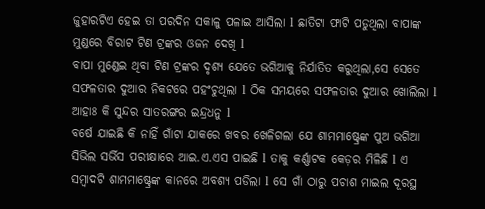ଜୁହାରଟିଏ ହେଇ ତା ପରଦିନ ସକାଳୁ ପଳାଇ ଆସିଲା l ଛାତିଟା ଫାଟି ପଡୁଥିଲା ବାପାଙ୍କ ମୁଣ୍ଡରେ ବିରାଟ ଟିଣ ଟ୍ରଙ୍କର ଓଜନ ଦେଖି l
ବାପା ମୁଣ୍ଡେଇ ଥିବା ଟିଣ ଟ୍ରଙ୍କର ଦୃଶ୍ୟ ଯେତେ ଭଗିଆକୁ ନିର୍ଯାତିତ କରୁଥିଲା,ସେ ସେତେ ସଫଳତାର ଦୁଆର ନିକଟରେ ପହଂଚୁଥିଲା l ଠିକ ସମୟରେ ସଫଳତାର ଦୁଆର ଖୋଲିଲା l ଆହାଃ କି ସୁନ୍ଦର ସାତରଙ୍ଗର ଇନ୍ଦ୍ରଧନୁ l
ବର୍ଷେ ଯାଇଛି କି ନାହିଁ ଗାଁଟା ଯାକରେ ଖବର ଖେଳିଗଲା ଯେ ଶାମମାଷ୍ଟ୍ରେଙ୍କ ପୁଅ ଭଗିଆ ସିଭିଲ ସର୍ଭିସ ପରୀକ୍ଷାରେ ଆଇ.ଏ.ଏସ ପାଇଛି l ତାକୁ କର୍ଣ୍ଣାଟକ କେଡ଼ର ମିଳିଛି l ଏ ସମ୍ବାଦଟି ଶାମମାଷ୍ଟ୍ରେଙ୍କ କାନରେ ଅବଶ୍ୟ ପଡିଲା l ସେ ଗାଁ ଠାରୁ ପଚାଶ ମାଇଲ ଦୂରସ୍ଥ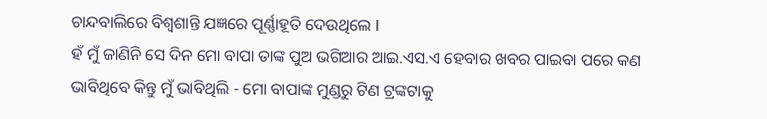ଚାନ୍ଦବାଲିରେ ବିଶ୍ଵଶାନ୍ତି ଯଜ୍ଞରେ ପୂର୍ଣ୍ଣାହୂତି ଦେଉଥିଲେ l
ହଁ ମୁଁ ଜାଣିନି ସେ ଦିନ ମୋ ବାପା ତାଙ୍କ ପୁଅ ଭଗିଆର ଆଇ.ଏସ.ଏ ହେବାର ଖବର ପାଇବା ପରେ କଣ ଭାବିଥିବେ କିନ୍ତୁ ମୁଁ ଭାବିଥିଲି - ମୋ ବାପାଙ୍କ ମୁଣ୍ଡରୁ ଟିଣ ଟ୍ରଙ୍କଟାକୁ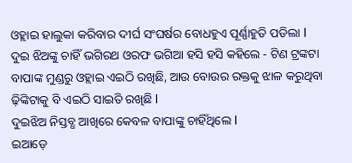ଓହ୍ଲାଇ ହାଲୁକା କରିବାର ଦୀର୍ଘ ସଂଘର୍ଷର ବୋଧହୁଏ ପୂର୍ଣ୍ଣାହୁତି ପଡିଲା l
ଦୁଇ ଝିଅଙ୍କୁ ଚାହିଁ ଭଗିରଥ ଓରଫ ଭଗିଆ ହସି ହସି କହିଲେ - ଟିଣ ଟ୍ରଙ୍କଟା ବାପାଙ୍କ ମୁଣ୍ଡରୁ ଓହ୍ଲାଇ ଏଇଠି ରଖିଛି, ଆଉ ବୋଉର ରକ୍ତକୁ ଝାଳ କରୁଥିବା ଢ଼ିଙ୍କିଟାକୁ ବି ଏଇଠି ସାଇତି ରଖିଛି l
ଦୁଇଝିଅ ନିସ୍ତବ୍ଧ ଆଖିରେ କେବଳ ବାପାଙ୍କୁ ଚାହିଁଥିଲେ l
ଇଆଡ଼େ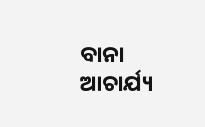ବାନା ଆଚାର୍ଯ୍ୟ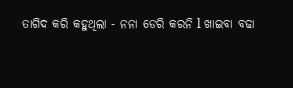ତାଗିଦ କରି କହୁଥିଲା - ନନା ଡେରି କରନି l ଖାଇବା ବଢା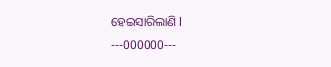ହେଇସାରିଲାଣି l
---000000---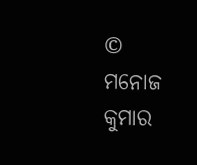© ମନୋଜ କୁମାର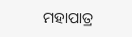ମହାପାତ୍ର